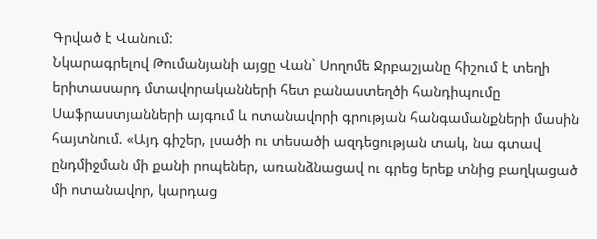Գրված է Վանում:
Նկարագրելով Թումանյանի այցը Վան` Սողոմե Ջրբաշյանը հիշում է տեղի երիտասարդ մտավորականների հետ բանաստեղծի հանդիպումը Սաֆրաստյանների այգում և ոտանավորի գրության հանգամանքների մասին հայտնում. «Այդ գիշեր, լսածի ու տեսածի ազդեցության տակ, նա գտավ ընդմիջման մի քանի րոպեներ, առանձնացավ ու գրեց երեք տնից բաղկացած մի ոտանավոր, կարդաց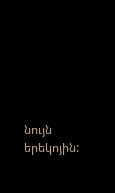նույն երեկոյին: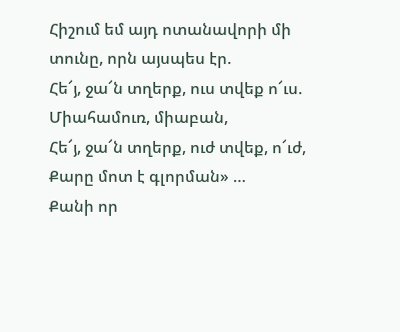Հիշում եմ այդ ոտանավորի մի տունը, որն այսպես էր.
Հե՜յ, ջա՜ն տղերք, ուս տվեք ո՜ւս.
Միահամուռ, միաբան,
Հե՜յ, ջա՜ն տղերք, ուժ տվեք, ո՜ւժ,
Քարը մոտ է գլորման» …
Քանի որ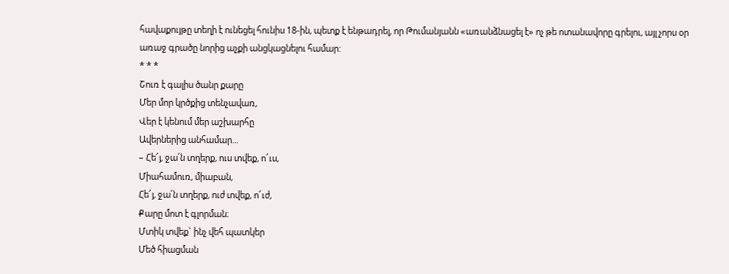հավաքույթը տեղի է ունեցել հունիս 18-ին, պետք է ենթադրել, որ Թումանյանն «առանձնացել է» ոչ թե ոտանավորը գրելու, այլ չորս օր առաջ գրածը նորից աչքի անցկացնելու համար:
* * *
Շուռ է գալիս ծանր քարը
Մեր մոր կրծքից տենչավառ,
Վեր է կենում մեր աշխարհը
Ավերներից անհամար...
– Հե՜յ, ջա՛ն տղերք, ուս տվեք, ո՜ւս,
Միահամուռ, միաբան,
Հե՜յ, ջա՛ն տղերք, ուժ տվեք, ո՜ւժ,
Քարը մոտ է գլորման։
Մտիկ տվեք` ինչ վեհ պատկեր
Մեծ հիացման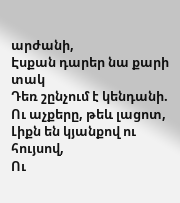արժանի,
Էսքան դարեր նա քարի տակ
Դեռ շընչում է կենդանի.
Ու աչքերը, թեև լացոտ,
Լիքն են կյանքով ու հույսով,
Ու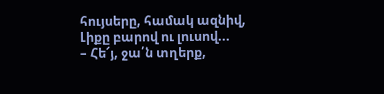հույսերը, համակ ազնիվ,
Լիքը բարով ու լուսով...
– Հե՜յ, ջա՛ն տղերք,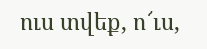ուս տվեք, ո՜ւս,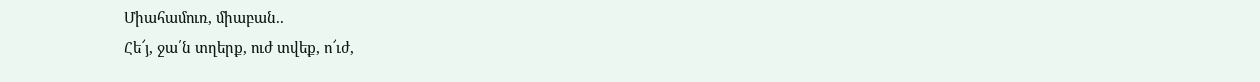Միահամուռ, միաբան..
Հե՜յ, ջա՛ն տղերք, ուժ տվեք, ո՜ւժ,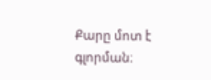Քարը մոտ է գլորման։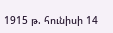1915 թ. հունիսի 14